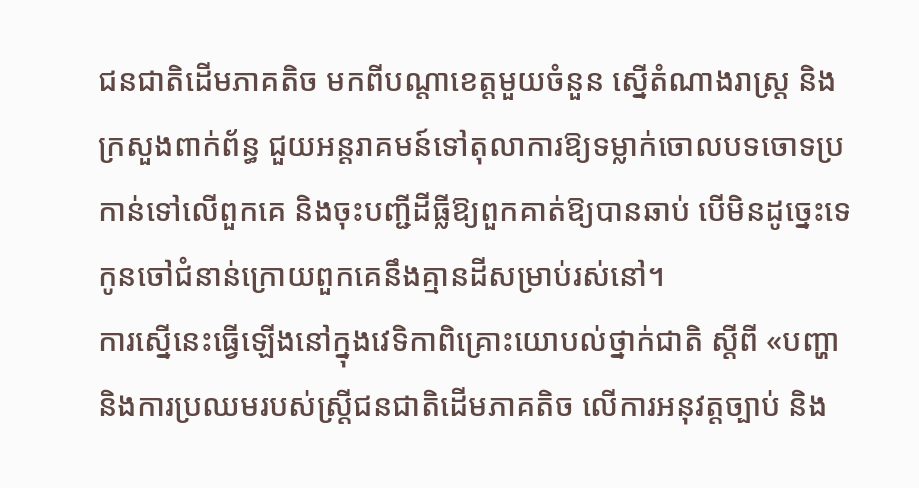ជនជាតិដើមភាគតិច មកពីបណ្តាខេត្តមួយចំនួន ស្នើតំណាងរាស្ត្រ និងក្រសួងពាក់ព័ន្ធ ជួយអន្តរាគមន៍ទៅតុលាការឱ្យទម្លាក់ចោលបទចោទប្រកាន់ទៅលើពួកគេ និងចុះបញ្ជីដីធ្លីឱ្យពួកគាត់ឱ្យបានឆាប់ បើមិនដូច្នេះទេ កូនចៅជំនាន់ក្រោយពួកគេនឹងគ្មានដីសម្រាប់រស់នៅ។
ការស្នើនេះធ្វើឡើងនៅក្នុងវេទិកាពិគ្រោះយោបល់ថ្នាក់ជាតិ ស្ដីពី «បញ្ហា និងការប្រឈមរបស់ស្ត្រីជនជាតិដើមភាគតិច លើការអនុវត្តច្បាប់ និង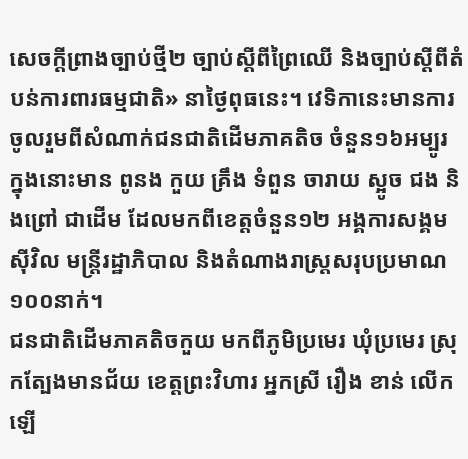សេចក្ដីព្រាងច្បាប់ថ្មី២ ច្បាប់ស្ដីពីព្រៃឈើ និងច្បាប់ស្ដីពីតំបន់ការពារធម្មជាតិ» នាថ្ងៃពុធនេះ។ វេទិកានេះមានការចូលរួមពីសំណាក់ជនជាតិដើមភាគតិច ចំនួន១៦អម្បូរ ក្នុងនោះមាន ពូនង កួយ គ្រឹង ទំពួន ចារាយ ស្អូច ជង និងព្រៅ ជាដើម ដែលមកពីខេត្តចំនួន១២ អង្គការសង្គមស៊ីវិល មន្ត្រីរដ្ឋាភិបាល និងតំណាងរាស្ត្រសរុបប្រមាណ ១០០នាក់។
ជនជាតិដើមភាគតិចកួយ មកពីភូមិប្រមេរ ឃុំប្រមេរ ស្រុកត្បែងមានជ័យ ខេត្តព្រះវិហារ អ្នកស្រី រឿង ខាន់ លើកឡើ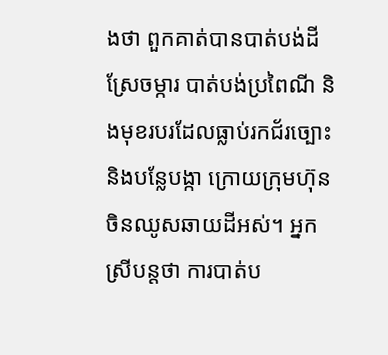ងថា ពួកគាត់បានបាត់បង់ដីស្រែចម្ការ បាត់បង់ប្រពៃណី និងមុខរបរដែលធ្លាប់រកជ័រច្បោះ និងបន្លែបង្កា ក្រោយក្រុមហ៊ុនចិនឈូសឆាយដីអស់។ អ្នកស្រីបន្តថា ការបាត់ប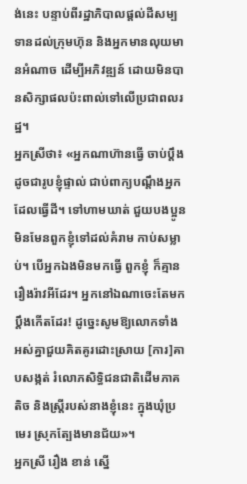ង់នេះ បន្ទាប់ពីរដ្ឋាភិបាលផ្ដល់ដីសម្បទានដល់ក្រុមហ៊ុន និងអ្នកមានលុយមានអំណាច ដើម្បីអភិវឌ្ឍន៍ ដោយមិនបានសិក្សាផលប៉ះពាល់ទៅលើប្រជាពលរដ្ឋ។
អ្នកស្រីថា៖ «អ្នកណាហ៊ានធ្វើ ចាប់ប្ដឹង ដូចជារូបខ្ញុំផ្ទាល់ ជាប់ពាក្យបណ្ដឹងអ្នកដែលធ្វើដី។ ទៅហាមឃាត់ ជួយបងប្អូន មិនមែនពួកខ្ញុំទៅដល់គំរាម កាប់សម្លាប់។ បើអ្នកឯងមិនមកធ្វើ ពួកខ្ញុំ ក៏គ្មានរឿងរ៉ាវអីដែរ។ អ្នកនៅឯណាចេះតែមកប្ដឹងកើតដែរ! ដូច្នេះសូមឱ្យលោកទាំងអស់គ្នាជួយគិតគូរដោះស្រាយ [ការ]គាបសង្កត់ រំលោភសិទ្ធិជនជាតិដើមភាគតិច និងស្ត្រីរបស់នាងខ្ញុំនេះ ក្នុងឃុំប្រមេរ ស្រុកត្បែងមានជ័យ»។
អ្នកស្រី រឿង ខាន់ ស្នើ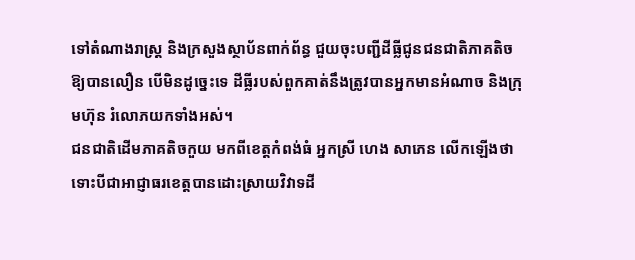ទៅតំណាងរាស្ត្រ និងក្រសួងស្ថាប័នពាក់ព័ន្ធ ជួយចុះបញ្ជីដីធ្លីជូនជនជាតិភាគតិចឱ្យបានលឿន បើមិនដូច្នេះទេ ដីធ្លីរបស់ពួកគាត់នឹងត្រូវបានអ្នកមានអំណាច និងក្រុមហ៊ុន រំលោភយកទាំងអស់។
ជនជាតិដើមភាគតិចកួយ មកពីខេត្តកំពង់ធំ អ្នកស្រី ហេង សាភេន លើកឡើងថា ទោះបីជាអាជ្ញាធរខេត្តបានដោះស្រាយវិវាទដី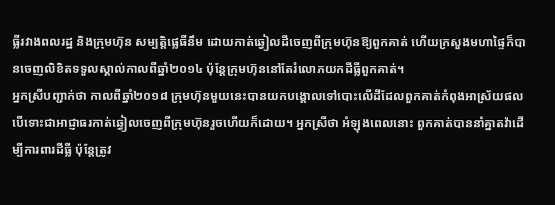ធ្លីរវាងពលរដ្ឋ និងក្រុមហ៊ុន សម្បត្តិផ្លេធីនឹម ដោយកាត់ឆ្វៀលដីចេញពីក្រុមហ៊ុនឱ្យពួកគាត់ ហើយក្រសួងមហាផ្ទៃក៏បានចេញលិខិតទទួលស្គាល់កាលពីឆ្នាំ២០១៤ ប៉ុន្តែក្រុមហ៊ុននៅតែរំលោភយកដីធ្លីពួកគាត់។
អ្នកស្រីបញ្ជាក់ថា កាលពីឆ្នាំ២០១៨ ក្រុមហ៊ុនមួយនេះបានយកបង្គោលទៅបោះលើដីដែលពួកគាត់កំពុងអាស្រ័យផល បើទោះជាអាជ្ញាធរកាត់ឆ្វៀលចេញពីក្រុមហ៊ុនរួចហើយក៏ដោយ។ អ្នកស្រីថា អំឡុងពេលនោះ ពួកគាត់បាននាំគ្នាតវ៉ាដើម្បីការពារដីធ្លី ប៉ុន្តែត្រូវ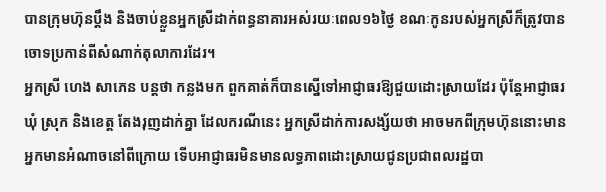បានក្រុមហ៊ុនប្ដឹង និងចាប់ខ្លួនអ្នកស្រីដាក់ពន្ធនាគារអស់រយៈពេល១៦ថ្ងៃ ខណៈកូនរបស់អ្នកស្រីក៏ត្រូវបានចោទប្រកាន់ពីសំណាក់តុលាការដែរ។
អ្នកស្រី ហេង សាភេន បន្តថា កន្លងមក ពួកគាត់ក៏បានស្នើទៅអាជ្ញាធរឱ្យជួយដោះស្រាយដែរ ប៉ុន្តែអាជ្ញាធរឃុំ ស្រុក និងខេត្ត តែងរុញដាក់គ្នា ដែលករណីនេះ អ្នកស្រីដាក់ការសង្ស័យថា អាចមកពីក្រុមហ៊ុននោះមានអ្នកមានអំណាចនៅពីក្រោយ ទើបអាជ្ញាធរមិនមានលទ្ធភាពដោះស្រាយជូនប្រជាពលរដ្ឋបា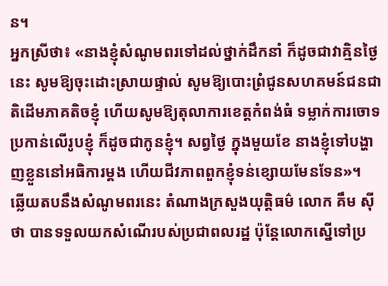ន។
អ្នកស្រីថា៖ «នាងខ្ញុំសំណូមពរទៅដល់ថ្នាក់ដឹកនាំ ក៏ដូចជាវាគ្មិនថ្ងៃនេះ សូមឱ្យចុះដោះស្រាយផ្ទាល់ សូមឱ្យបោះព្រំជូនសហគមន៍ជនជាតិដើមភាគតិចខ្ញុំ ហើយសូមឱ្យតុលាការខេត្តកំពង់ធំ ទម្លាក់ការចោទប្រកាន់លើរូបខ្ញុំ ក៏ដូចជាកូនខ្ញុំ។ សព្វថ្ងៃ ក្នុងមួយខែ នាងខ្ញុំទៅបង្ហាញខ្លួននៅអធិការម្ដង ហើយជីវភាពពួកខ្ញុំទន់ខ្សោយមែនទែន»។
ឆ្លើយតបនឹងសំណូមពរនេះ តំណាងក្រសួងយុត្តិធម៌ លោក គឹម ស៊ីថា បានទទួលយកសំណើរបស់ប្រជាពលរដ្ឋ ប៉ុន្តែលោកស្នើទៅប្រ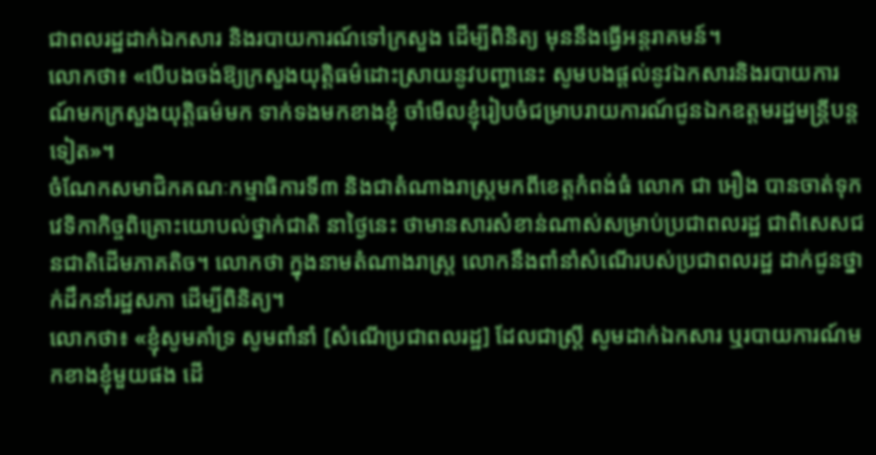ជាពលរដ្ឋដាក់ឯកសារ និងរបាយការណ៍ទៅក្រសួង ដើម្បីពិនិត្យ មុននឹងធ្វើអន្តរាគមន៍។
លោកថា៖ «បើបងចង់ឱ្យក្រសួងយុត្តិធម៌ដោះស្រាយនូវបញ្ហានេះ សូមបងផ្ដល់នូវឯកសារនិងរបាយការណ៍មកក្រសួងយុត្តិធម៌មក ទាក់ទងមកខាងខ្ញុំ ចាំមើលខ្ញុំរៀបចំជម្រាបរាយការណ៍ជូនឯកឧត្តមរដ្ឋមន្ត្រីបន្តទៀត»។
ចំណែកសមាជិកគណៈកម្មាធិការទី៣ និងជាតំណាងរាស្ត្រមកពីខេត្តកំពង់ធំ លោក ជា អឿង បានចាត់ទុកវេទិកាកិច្ចពិគ្រោះយោបល់ថ្នាក់ជាតិ នាថ្ងៃនេះ ថាមានសារសំខាន់ណាស់សម្រាប់ប្រជាពលរដ្ឋ ជាពិសេសជនជាតិដើមភាគតិច។ លោកថា ក្នុងនាមតំណាងរាស្ត្រ លោកនឹងពាំនាំសំណើរបស់ប្រជាពលរដ្ឋ ដាក់ជូនថ្នាក់ដឹកនាំរដ្ឋសភា ដើម្បីពិនិត្យ។
លោកថា៖ «ខ្ញុំសូមគាំទ្រ សូមពាំនាំ [សំណើប្រជាពលរដ្ឋ] ដែលជាស្ត្រី សូមដាក់ឯកសារ ឬរបាយការណ៍មកខាងខ្ញុំមួយផង ដើ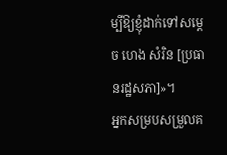ម្បីឱ្យខ្ញុំដាក់ទៅសម្ដេច ហេង សំរិន [ប្រធានរដ្ឋសភា]»។
អ្នកសម្របសម្រួលគ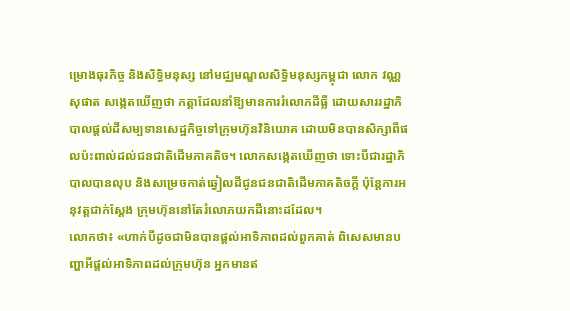ម្រោងធុរកិច្ច និងសិទ្ធិមនុស្ស នៅមជ្ឈមណ្ឌលសិទ្ធិមនុស្សកម្ពុជា លោក វណ្ណ សុផាត សង្កេតឃើញថា កត្តាដែលនាំឱ្យមានការរំលោភដីធ្លី ដោយសាររដ្ឋាភិបាលផ្ដល់ដីសម្បទានសេដ្ឋកិច្ចទៅក្រុមហ៊ុនវិនិយោគ ដោយមិនបានសិក្សាពីផលប៉ះពាល់ដល់ជនជាតិដើមភាគតិច។ លោកសង្កេតឃើញថា ទោះបីជារដ្ឋាភិបាលបានលុប និងសម្រេចកាត់ឆ្វៀលដីជូនជនជាតិដើមភាគតិចក្ដី ប៉ុន្តែការអនុវត្តជាក់ស្ដែង ក្រុមហ៊ុននៅតែរំលោភយកដីនោះដដែល។
លោកថា៖ «ហាក់បីដូចជាមិនបានផ្ដល់អាទិភាពដល់ពួកគាត់ ពិសេសមានបញ្ហាអីផ្ដល់អាទិភាពដល់ក្រុមហ៊ុន អ្នកមានឥ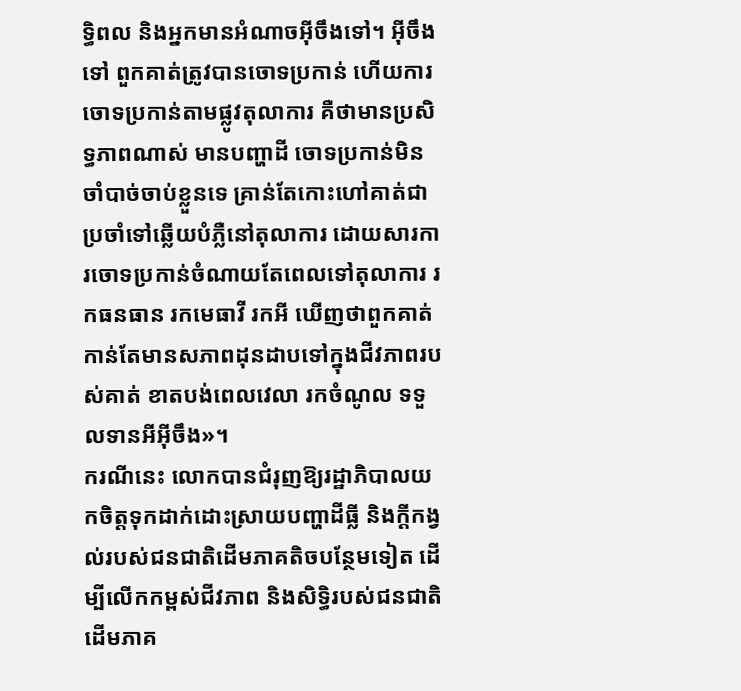ទ្ធិពល និងអ្នកមានអំណាចអ៊ីចឹងទៅ។ អ៊ីចឹងទៅ ពួកគាត់ត្រូវបានចោទប្រកាន់ ហើយការចោទប្រកាន់តាមផ្លូវតុលាការ គឺថាមានប្រសិទ្ធភាពណាស់ មានបញ្ហាដី ចោទប្រកាន់មិនចាំបាច់ចាប់ខ្លួនទេ គ្រាន់តែកោះហៅគាត់ជាប្រចាំទៅឆ្លើយបំភ្លឺនៅតុលាការ ដោយសារការចោទប្រកាន់ចំណាយតែពេលទៅតុលាការ រកធនធាន រកមេធាវី រកអី ឃើញថាពួកគាត់កាន់តែមានសភាពដុនដាបទៅក្នុងជីវភាពរបស់គាត់ ខាតបង់ពេលវេលា រកចំណូល ទទួលទានអីអ៊ីចឹង»។
ករណីនេះ លោកបានជំរុញឱ្យរដ្ឋាភិបាលយកចិត្តទុកដាក់ដោះស្រាយបញ្ហាដីធ្លី និងក្ដីកង្វល់របស់ជនជាតិដើមភាគតិចបន្ថែមទៀត ដើម្បីលើកកម្ពស់ជីវភាព និងសិទ្ធិរបស់ជនជាតិដើមភាគ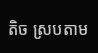តិច ស្របតាម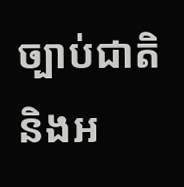ច្បាប់ជាតិ និងអ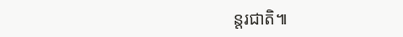ន្តរជាតិ៕